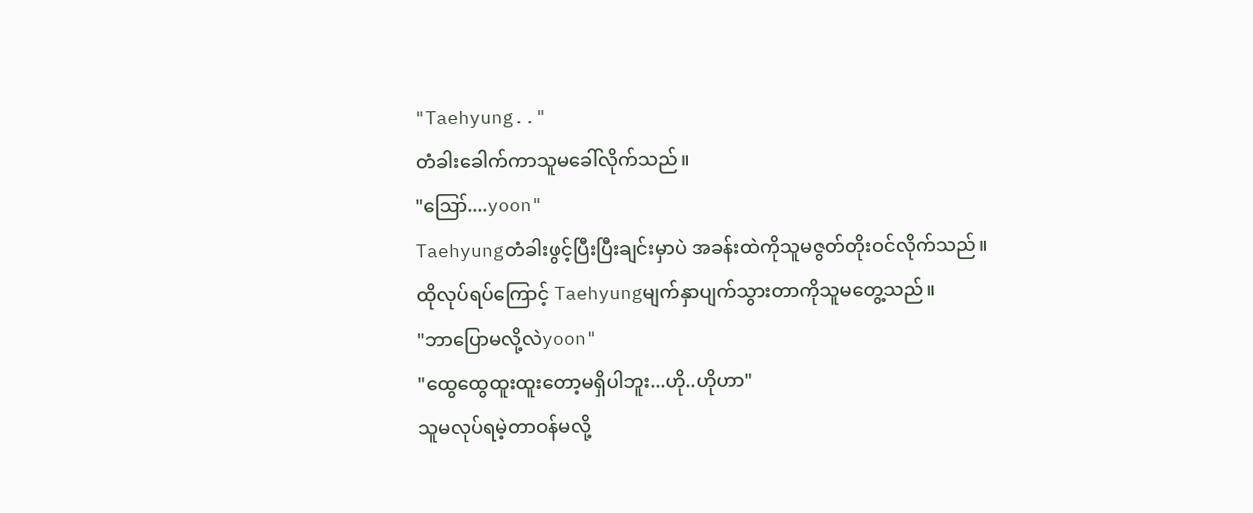"Taehyung.."
တံခါးခေါက်ကာသူမခေါ်လိုက်သည်။
"ဪ....yoon"
Taehyungတံခါးဖွင့်ပြီးပြီးချင်းမှာပဲ အခန်းထဲကိုသူမဇွတ်တိုးဝင်လိုက်သည်။
ထိုလုပ်ရပ်ကြောင့် Taehyungမျက်နှာပျက်သွားတာကိုသူမတွေ့သည်။
"ဘာပြောမလို့လဲyoon"
"ထွေထွေထူးထူးတော့မရှိပါဘူး...ဟို..ဟိုဟာ"
သူမလုပ်ရမဲ့တာဝန်မလို့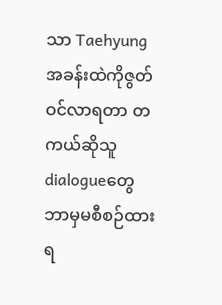သာ Taehyungအခန်းထဲကိုဇွတ်ဝင်လာရတာ တကယ်ဆိုသူdialogueတွေဘာမှမစီစဉ်ထားရ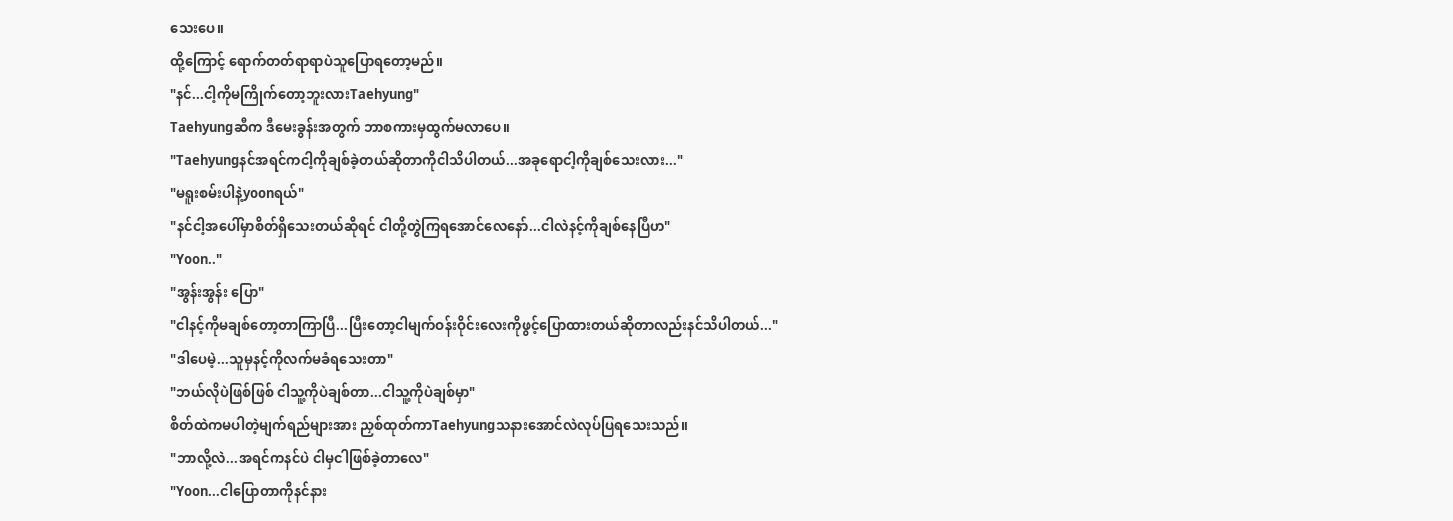သေးပေ။
ထို့ကြောင့် ရောက်တတ်ရာရာပဲသူပြောရတော့မည်။
"နင်...ငါ့ကိုမကြိုက်တော့ဘူးလားTaehyung"
Taehyungဆီက ဒီမေးခွန်းအတွက် ဘာစကားမှထွက်မလာပေ။
"Taehyungနင်အရင်ကငါ့ကိုချစ်ခဲ့တယ်ဆိုတာကိုငါသိပါတယ်...အခုရောငါ့ကိုချစ်သေးလား..."
"မရူးစမ်းပါနဲ့yoonရယ်"
"နင်ငါ့အပေါ်မှာစိတ်ရှိသေးတယ်ဆိုရင် ငါတို့တွဲကြရအောင်လေနော်...ငါလဲနင့်ကိုချစ်နေပြီဟ"
"Yoon.."
"အွန်းအွန်း ပြော"
"ငါနင့်ကိုမချစ်တော့တာကြာပြီ...ပြီးတော့ငါမျက်ဝန်းဝိုင်းလေးကိုဖွင့်ပြောထားတယ်ဆိုတာလည်းနင်သိပါတယ်..."
"ဒါပေမဲ့...သူမှနင့်ကိုလက်မခံရသေးတာ"
"ဘယ်လိုပဲဖြစ်ဖြစ် ငါသူ့ကိုပဲချစ်တာ...ငါသူ့ကိုပဲချစ်မှာ"
စိတ်ထဲကမပါတဲ့မျက်ရည်များအား ညှစ်ထုတ်ကာTaehyungသနားအောင်လဲလုပ်ပြရသေးသည်။
"ဘာလို့လဲ...အရင်ကနင်ပဲ ငါမှငါဖြစ်ခဲ့တာလေ"
"Yoon...ငါပြောတာကိုနင်နား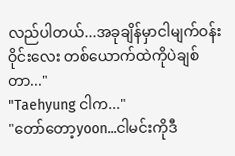လည်ပါတယ်...အခုချိန်မှာငါမျက်ဝန်းဝိုင်းလေး တစ်ယောက်ထဲကိုပဲချစ်တာ..."
"Taehyung ငါက..."
"တော်တော့yoon...ငါမင်းကိုဒီ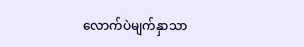လောက်ပဲမျက်နှာသာ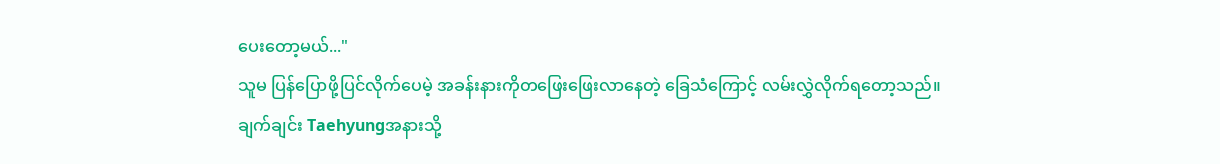ပေးတော့မယ်..."
သူမ ပြန်ပြောဖို့ပြင်လိုက်ပေမဲ့ အခန်းနားကိုတဖြေးဖြေးလာနေတဲ့ ခြေသံကြောင့် လမ်းလွှဲလိုက်ရတော့သည်။
ချက်ချင်း Taehyungအနားသို့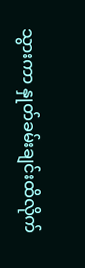သွားကာ နှုတ်ခမ်းချင်းထိလိုက်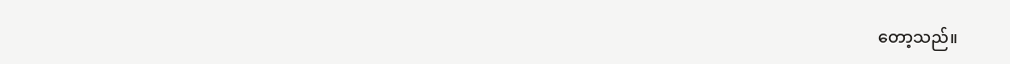တော့သည်။